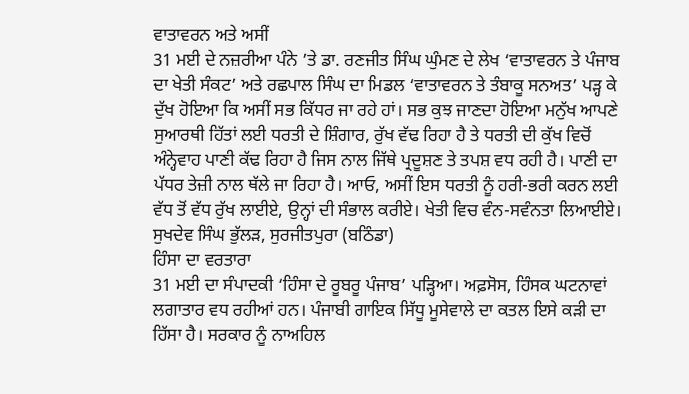ਵਾਤਾਵਰਨ ਅਤੇ ਅਸੀਂ
31 ਮਈ ਦੇ ਨਜ਼ਰੀਆ ਪੰਨੇ ’ਤੇ ਡਾ. ਰਣਜੀਤ ਸਿੰਘ ਘੁੰਮਣ ਦੇ ਲੇਖ ‘ਵਾਤਾਵਰਨ ਤੇ ਪੰਜਾਬ ਦਾ ਖੇਤੀ ਸੰਕਟ’ ਅਤੇ ਰਛਪਾਲ ਸਿੰਘ ਦਾ ਮਿਡਲ ‘ਵਾਤਾਵਰਨ ਤੇ ਤੰਬਾਕੂ ਸਨਅਤ’ ਪੜ੍ਹ ਕੇ ਦੁੱਖ ਹੋਇਆ ਕਿ ਅਸੀਂ ਸਭ ਕਿੱਧਰ ਜਾ ਰਹੇ ਹਾਂ। ਸਭ ਕੁਝ ਜਾਣਦਾ ਹੋਇਆ ਮਨੁੱਖ ਆਪਣੇ ਸੁਆਰਥੀ ਹਿੱਤਾਂ ਲਈ ਧਰਤੀ ਦੇ ਸ਼ਿੰਗਾਰ, ਰੁੱਖ ਵੱਢ ਰਿਹਾ ਹੈ ਤੇ ਧਰਤੀ ਦੀ ਕੁੱਖ ਵਿਚੋਂ ਅੰਨ੍ਹੇਵਾਹ ਪਾਣੀ ਕੱਢ ਰਿਹਾ ਹੈ ਜਿਸ ਨਾਲ ਜਿੱਥੇ ਪ੍ਰਦੂਸ਼ਣ ਤੇ ਤਪਸ਼ ਵਧ ਰਹੀ ਹੈ। ਪਾਣੀ ਦਾ ਪੱਧਰ ਤੇਜ਼ੀ ਨਾਲ ਥੱਲੇ ਜਾ ਰਿਹਾ ਹੈ। ਆਓ, ਅਸੀਂ ਇਸ ਧਰਤੀ ਨੂੰ ਹਰੀ-ਭਰੀ ਕਰਨ ਲਈ ਵੱਧ ਤੋਂ ਵੱਧ ਰੁੱਖ ਲਾਈਏ, ਉਨ੍ਹਾਂ ਦੀ ਸੰਭਾਲ ਕਰੀਏ। ਖੇਤੀ ਵਿਚ ਵੰਨ-ਸਵੰਨਤਾ ਲਿਆਈਏ।
ਸੁਖਦੇਵ ਸਿੰਘ ਭੁੱਲੜ, ਸੁਰਜੀਤਪੁਰਾ (ਬਠਿੰਡਾ)
ਹਿੰਸਾ ਦਾ ਵਰਤਾਰਾ
31 ਮਈ ਦਾ ਸੰਪਾਦਕੀ ‘ਹਿੰਸਾ ਦੇ ਰੂਬਰੂ ਪੰਜਾਬ’ ਪੜ੍ਹਿਆ। ਅਫ਼ਸੋਸ, ਹਿੰਸਕ ਘਟਨਾਵਾਂ ਲਗਾਤਾਰ ਵਧ ਰਹੀਆਂ ਹਨ। ਪੰਜਾਬੀ ਗਾਇਕ ਸਿੱਧੂ ਮੂਸੇਵਾਲੇ ਦਾ ਕਤਲ ਇਸੇ ਕੜੀ ਦਾ ਹਿੱਸਾ ਹੈ। ਸਰਕਾਰ ਨੂੰ ਨਾਅਹਿਲ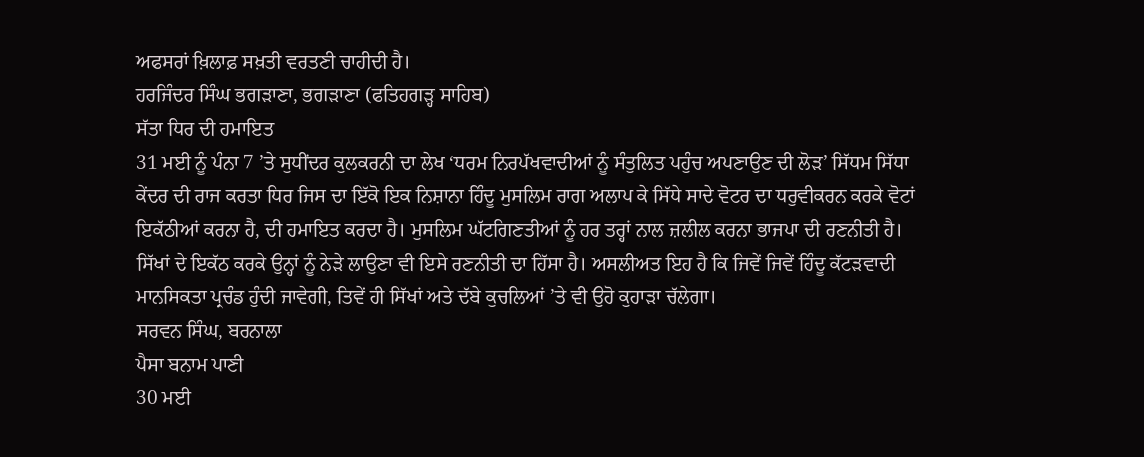ਅਫਸਰਾਂ ਖ਼ਿਲਾਫ਼ ਸਖ਼ਤੀ ਵਰਤਣੀ ਚਾਹੀਦੀ ਹੈ।
ਹਰਜਿੰਦਰ ਸਿੰਘ ਭਗੜਾਣਾ, ਭਗੜਾਣਾ (ਫਤਿਹਗੜ੍ਹ ਸਾਹਿਬ)
ਸੱਤਾ ਧਿਰ ਦੀ ਹਮਾਇਤ
31 ਮਈ ਨੂੰ ਪੰਨਾ 7 ’ਤੇ ਸੁਧੀਂਦਰ ਕੁਲਕਰਨੀ ਦਾ ਲੇਖ ‘ਧਰਮ ਨਿਰਪੱਖਵਾਦੀਆਂ ਨੂੰ ਸੰਤੁਲਿਤ ਪਹੁੰਚ ਅਪਣਾਉਣ ਦੀ ਲੋੜ’ ਸਿੱਧਮ ਸਿੱਧਾ ਕੇਂਦਰ ਦੀ ਰਾਜ ਕਰਤਾ ਧਿਰ ਜਿਸ ਦਾ ਇੱਕੋ ਇਕ ਨਿਸ਼ਾਨਾ ਹਿੰਦੂ ਮੁਸਲਿਮ ਰਾਗ ਅਲਾਪ ਕੇ ਸਿੱਧੇ ਸਾਦੇ ਵੋਟਰ ਦਾ ਧਰੁਵੀਕਰਨ ਕਰਕੇ ਵੋਟਾਂ ਇਕੱਠੀਆਂ ਕਰਨਾ ਹੈ, ਦੀ ਹਮਾਇਤ ਕਰਦਾ ਹੈ। ਮੁਸਲਿਮ ਘੱਟਗਿਣਤੀਆਂ ਨੂੰ ਹਰ ਤਰ੍ਹਾਂ ਨਾਲ ਜ਼ਲੀਲ ਕਰਨਾ ਭਾਜਪਾ ਦੀ ਰਣਨੀਤੀ ਹੈ। ਸਿੱਖਾਂ ਦੇ ਇਕੱਠ ਕਰਕੇ ਉਨ੍ਹਾਂ ਨੂੰ ਨੇੜੇ ਲਾਉਣਾ ਵੀ ਇਸੇ ਰਣਨੀਤੀ ਦਾ ਹਿੱਸਾ ਹੈ। ਅਸਲੀਅਤ ਇਹ ਹੈ ਕਿ ਜਿਵੇਂ ਜਿਵੇਂ ਹਿੰਦੂ ਕੱਟੜਵਾਦੀ ਮਾਨਸਿਕਤਾ ਪ੍ਰਚੰਡ ਹੁੰਦੀ ਜਾਵੇਗੀ, ਤਿਵੇਂ ਹੀ ਸਿੱਖਾਂ ਅਤੇ ਦੱਬੇ ਕੁਚਲਿਆਂ ’ਤੇ ਵੀ ਉਹੋ ਕੁਹਾੜਾ ਚੱਲੇਗਾ।
ਸਰਵਨ ਸਿੰਘ, ਬਰਨਾਲਾ
ਪੈਸਾ ਬਨਾਮ ਪਾਣੀ
30 ਮਈ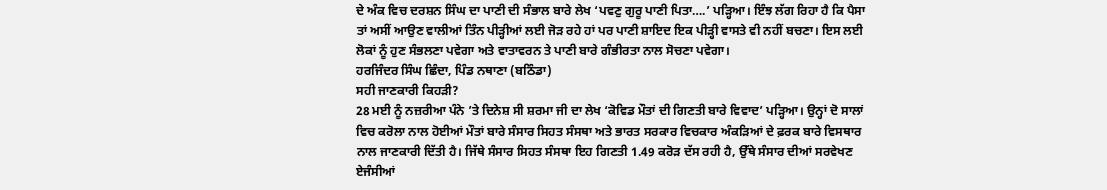ਦੇ ਅੰਕ ਵਿਚ ਦਰਸ਼ਨ ਸਿੰਘ ਦਾ ਪਾਣੀ ਦੀ ਸੰਭਾਲ ਬਾਰੇ ਲੇਖ ‘ਪਵਣੁ ਗੁਰੂ ਪਾਣੀ ਪਿਤਾ….’ ਪੜ੍ਹਿਆ। ਇੰਝ ਲੱਗ ਰਿਹਾ ਹੈ ਕਿ ਪੈਸਾ ਤਾਂ ਅਸੀਂ ਆਉਣ ਵਾਲੀਆਂ ਤਿੰਨ ਪੀੜ੍ਹੀਆਂ ਲਈ ਜੋੜ ਰਹੇ ਹਾਂ ਪਰ ਪਾਣੀ ਸ਼ਾਇਦ ਇਕ ਪੀੜ੍ਹੀ ਵਾਸਤੇ ਵੀ ਨਹੀਂ ਬਚਣਾ। ਇਸ ਲਈ ਲੋਕਾਂ ਨੂੰ ਹੁਣ ਸੰਭਲਣਾ ਪਵੇਗਾ ਅਤੇ ਵਾਤਾਵਰਨ ਤੇ ਪਾਣੀ ਬਾਰੇ ਗੰਭੀਰਤਾ ਨਾਲ ਸੋਚਣਾ ਪਵੇਗਾ।
ਹਰਜਿੰਦਰ ਸਿੰਘ ਛਿੰਦਾ, ਪਿੰਡ ਨਥਾਣਾ (ਬਠਿੰਡਾ)
ਸਹੀ ਜਾਣਕਾਰੀ ਕਿਹੜੀ?
28 ਮਈ ਨੂੰ ਨਜ਼ਰੀਆ ਪੰਨੇ ’ਤੇ ਦਿਨੇਸ਼ ਸੀ ਸ਼ਰਮਾ ਜੀ ਦਾ ਲੇਖ ‘ਕੋਵਿਡ ਮੌਤਾਂ ਦੀ ਗਿਣਤੀ ਬਾਰੇ ਵਿਵਾਦ’ ਪੜ੍ਹਿਆ। ਉਨ੍ਹਾਂ ਦੋ ਸਾਲਾਂ ਵਿਚ ਕਰੋਲਾ ਨਾਲ ਹੋਈਆਂ ਮੌਤਾਂ ਬਾਰੇ ਸੰਸਾਰ ਸਿਹਤ ਸੰਸਥਾ ਅਤੇ ਭਾਰਤ ਸਰਕਾਰ ਵਿਚਕਾਰ ਅੰਕੜਿਆਂ ਦੇ ਫ਼ਰਕ ਬਾਰੇ ਵਿਸਥਾਰ ਨਾਲ ਜਾਣਕਾਰੀ ਦਿੱਤੀ ਹੈ। ਜਿੱਥੇ ਸੰਸਾਰ ਸਿਹਤ ਸੰਸਥਾ ਇਹ ਗਿਣਤੀ 1.49 ਕਰੋੜ ਦੱਸ ਰਹੀ ਹੈ, ਉੱਥੇ ਸੰਸਾਰ ਦੀਆਂ ਸਰਵੇਖਣ ਏਜੰਸੀਆਂ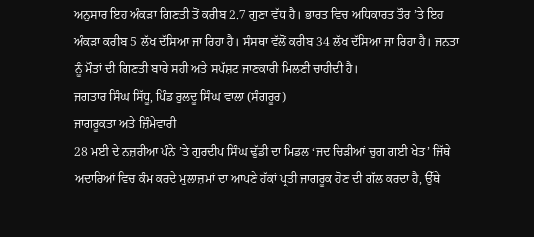ਅਨੁਸਾਰ ਇਹ ਅੰਕੜਾ ਗਿਣਤੀ ਤੋਂ ਕਰੀਬ 2.7 ਗੁਣਾ ਵੱਧ ਹੈ। ਭਾਰਤ ਵਿਚ ਅਧਿਕਾਰਤ ਤੌਰ ’ਤੇ ਇਹ ਅੰਕੜਾ ਕਰੀਬ 5 ਲੱਖ ਦੱਸਿਆ ਜਾ ਰਿਹਾ ਹੈ। ਸੰਸਥਾ ਵੱਲੋਂ ਕਰੀਬ 34 ਲੱਖ ਦੱਸਿਆ ਜਾ ਰਿਹਾ ਹੈ। ਜਨਤਾ ਨੂੰ ਮੌਤਾਂ ਦੀ ਗਿਣਤੀ ਬਾਰੇ ਸਹੀ ਅਤੇ ਸਪੱਸ਼ਟ ਜਾਣਕਾਰੀ ਮਿਲਣੀ ਚਾਹੀਦੀ ਹੈ।
ਜਗਤਾਰ ਸਿੰਘ ਸਿੱਧੂ, ਪਿੰਡ ਰੁਲਦੂ ਸਿੰਘ ਵਾਲਾ (ਸੰਗਰੂਰ)
ਜਾਗਰੂਕਤਾ ਅਤੇ ਜ਼ਿੰਮੇਵਾਰੀ
28 ਮਈ ਦੇ ਨਜ਼ਰੀਆ ਪੰਨੇ ’ਤੇ ਗੁਰਦੀਪ ਸਿੰਘ ਢੁੱਡੀ ਦਾ ਮਿਡਲ ‘ਜਦ ਚਿੜੀਆਂ ਚੁਗ ਗਈ ਖੇਤ’ ਜਿੱਥੇ ਅਦਾਰਿਆਂ ਵਿਚ ਕੰਮ ਕਰਦੇ ਮੁਲਾਜ਼ਮਾਂ ਦਾ ਆਪਣੇ ਹੱਕਾਂ ਪ੍ਰਤੀ ਜਾਗਰੂਕ ਹੋਣ ਦੀ ਗੱਲ ਕਰਦਾ ਹੈ, ਉੱਥੇ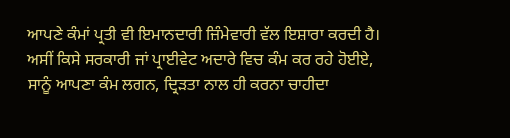ਆਪਣੇ ਕੰਮਾਂ ਪ੍ਰਤੀ ਵੀ ਇਮਾਨਦਾਰੀ ਜ਼ਿੰਮੇਵਾਰੀ ਵੱਲ ਇਸ਼ਾਰਾ ਕਰਦੀ ਹੈ। ਅਸੀਂ ਕਿਸੇ ਸਰਕਾਰੀ ਜਾਂ ਪ੍ਰਾਈਵੇਟ ਅਦਾਰੇ ਵਿਚ ਕੰਮ ਕਰ ਰਹੇ ਹੋਈਏ, ਸਾਨੂੰ ਆਪਣਾ ਕੰਮ ਲਗਨ, ਦ੍ਰਿੜਤਾ ਨਾਲ ਹੀ ਕਰਨਾ ਚਾਹੀਦਾ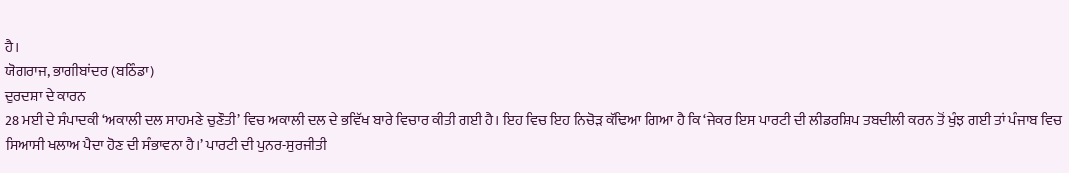ਹੈ।
ਯੋਗਰਾਜ, ਭਾਗੀਬਾਂਦਰ (ਬਠਿੰਡਾ)
ਦੁਰਦਸ਼ਾ ਦੇ ਕਾਰਨ
28 ਮਈ ਦੇ ਸੰਪਾਦਕੀ ‘ਅਕਾਲੀ ਦਲ ਸਾਹਮਣੇ ਚੁਣੌਤੀ’ ਵਿਚ ਅਕਾਲੀ ਦਲ ਦੇ ਭਵਿੱਖ ਬਾਰੇ ਵਿਚਾਰ ਕੀਤੀ ਗਈ ਹੈ। ਇਹ ਵਿਚ ਇਹ ਨਿਚੋੜ ਕੱਢਿਆ ਗਿਆ ਹੈ ਕਿ ‘ਜੇਕਰ ਇਸ ਪਾਰਟੀ ਦੀ ਲੀਡਰਸ਼ਿਪ ਤਬਦੀਲੀ ਕਰਨ ਤੋਂ ਖੁੰਝ ਗਈ ਤਾਂ ਪੰਜਾਬ ਵਿਚ ਸਿਆਸੀ ਖਲਾਅ ਪੈਦਾ ਹੋਣ ਦੀ ਸੰਭਾਵਨਾ ਹੈ।’ ਪਾਰਟੀ ਦੀ ਪੁਨਰ-ਸੁਰਜੀਤੀ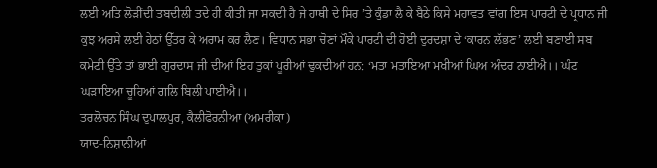ਲਈ ਅਤਿ ਲੋੜੀਂਦੀ ਤਬਦੀਲੀ ਤਦੇ ਹੀ ਕੀਤੀ ਜਾ ਸਕਦੀ ਹੈ ਜੇ ਹਾਥੀ ਦੇ ਸਿਰ ’ਤੇ ਕੁੰਡਾ ਲੈ ਕੇ ਬੈਠੇ ਕਿਸੇ ਮਹਾਵਤ ਵਾਂਗ ਇਸ ਪਾਰਟੀ ਦੇ ਪ੍ਰਧਾਨ ਜੀ ਕੁਝ ਅਰਸੇ ਲਈ ਹੇਠਾਂ ਉੱਤਰ ਕੇ ਅਰਾਮ ਕਰ ਲੈਣ। ਵਿਧਾਨ ਸਭਾ ਚੋਣਾਂ ਮੌਕੇ ਪਾਰਟੀ ਦੀ ਹੋਈ ਦੁਰਦਸ਼ਾ ਦੇ ‘ਕਾਰਨ ਲੱਭਣ’ ਲਈ ਬਣਾਈ ਸਬ ਕਮੇਟੀ ਉੱਤੇ ਤਾਂ ਭਾਈ ਗੁਰਦਾਸ ਜੀ ਦੀਆਂ ਇਹ ਤੁਕਾਂ ਪੂਰੀਆਂ ਢੁਕਦੀਆਂ ਹਨ: ‘ਮਤਾ ਮਤਾਇਆ ਮਖੀਆਂ ਘਿਅ ਅੰਦਰ ਨਾਈਐ।। ਘੰਟ ਘੜਾਇਆ ਚੂਹਿਆਂ ਗਲਿ ਬਿਲੀ ਪਾਈਐ।।
ਤਰਲੋਚਨ ਸਿੰਘ ਦੁਪਾਲਪੁਰ, ਕੈਲੀਫੋਰਨੀਆ (ਅਮਰੀਕਾ)
ਯਾਦ-ਨਿਸ਼ਾਨੀਆਂ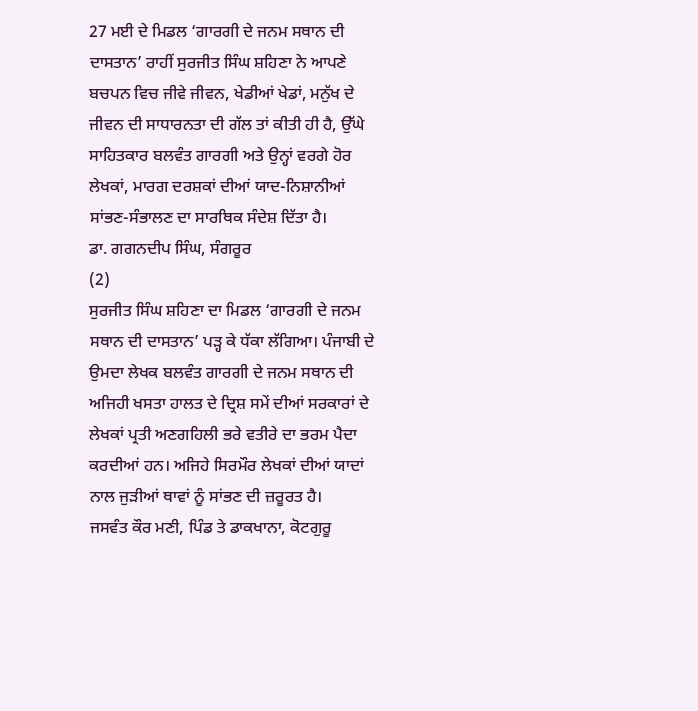27 ਮਈ ਦੇ ਮਿਡਲ ‘ਗਾਰਗੀ ਦੇ ਜਨਮ ਸਥਾਨ ਦੀ ਦਾਸਤਾਨ’ ਰਾਹੀਂ ਸੁਰਜੀਤ ਸਿੰਘ ਸ਼ਹਿਣਾ ਨੇ ਆਪਣੇ ਬਚਪਨ ਵਿਚ ਜੀਵੇ ਜੀਵਨ, ਖੇਡੀਆਂ ਖੇਡਾਂ, ਮਨੁੱਖ ਦੇ ਜੀਵਨ ਦੀ ਸਾਧਾਰਨਤਾ ਦੀ ਗੱਲ ਤਾਂ ਕੀਤੀ ਹੀ ਹੈ, ਉੱਘੇ ਸਾਹਿਤਕਾਰ ਬਲਵੰਤ ਗਾਰਗੀ ਅਤੇ ਉਨ੍ਹਾਂ ਵਰਗੇ ਹੋਰ ਲੇਖਕਾਂ, ਮਾਰਗ ਦਰਸ਼ਕਾਂ ਦੀਆਂ ਯਾਦ-ਨਿਸ਼ਾਨੀਆਂ ਸਾਂਭਣ-ਸੰਭਾਲਣ ਦਾ ਸਾਰਥਿਕ ਸੰਦੇਸ਼ ਦਿੱਤਾ ਹੈ।
ਡਾ. ਗਗਨਦੀਪ ਸਿੰਘ, ਸੰਗਰੂਰ
(2)
ਸੁਰਜੀਤ ਸਿੰਘ ਸ਼ਹਿਣਾ ਦਾ ਮਿਡਲ ‘ਗਾਰਗੀ ਦੇ ਜਨਮ ਸਥਾਨ ਦੀ ਦਾਸਤਾਨ’ ਪੜ੍ਹ ਕੇ ਧੱਕਾ ਲੱਗਿਆ। ਪੰਜਾਬੀ ਦੇ ਉਮਦਾ ਲੇਖਕ ਬਲਵੰਤ ਗਾਰਗੀ ਦੇ ਜਨਮ ਸਥਾਨ ਦੀ ਅਜਿਹੀ ਖਸਤਾ ਹਾਲਤ ਦੇ ਦ੍ਰਿਸ਼ ਸਮੇਂ ਦੀਆਂ ਸਰਕਾਰਾਂ ਦੇ ਲੇਖਕਾਂ ਪ੍ਰਤੀ ਅਣਗਹਿਲੀ ਭਰੇ ਵਤੀਰੇ ਦਾ ਭਰਮ ਪੈਦਾ ਕਰਦੀਆਂ ਹਨ। ਅਜਿਹੇ ਸਿਰਮੌਰ ਲੇਖਕਾਂ ਦੀਆਂ ਯਾਦਾਂ ਨਾਲ ਜੁੜੀਆਂ ਥਾਵਾਂ ਨੂੰ ਸਾਂਭਣ ਦੀ ਜ਼ਰੂਰਤ ਹੈ।
ਜਸਵੰਤ ਕੌਰ ਮਣੀ, ਪਿੰਡ ਤੇ ਡਾਕਖਾਨਾ, ਕੋਟਗੁਰੂ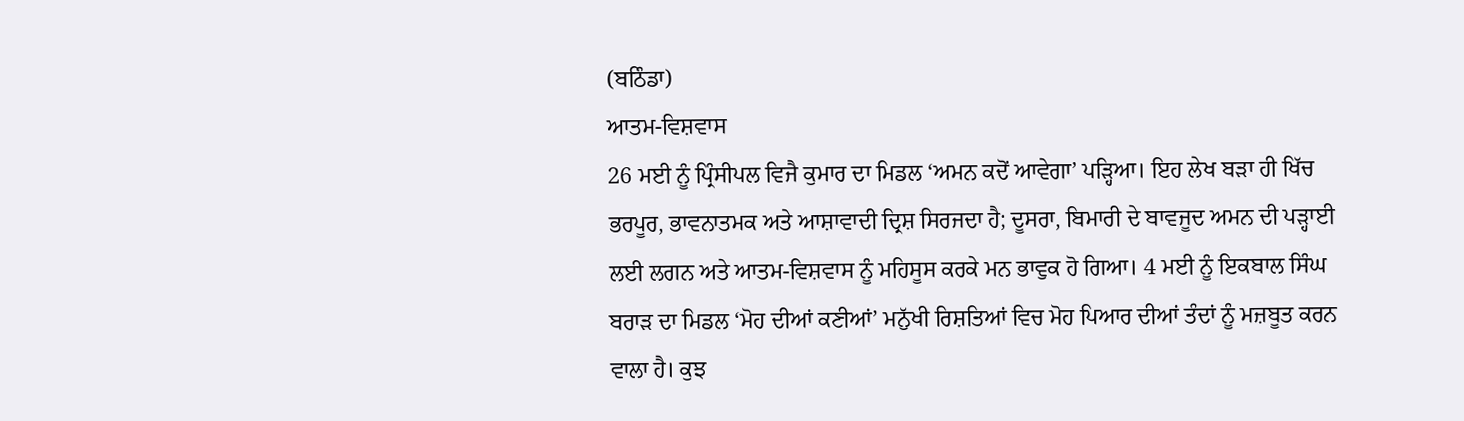(ਬਠਿੰਡਾ)
ਆਤਮ-ਵਿਸ਼ਵਾਸ
26 ਮਈ ਨੂੰ ਪ੍ਰਿੰਸੀਪਲ ਵਿਜੈ ਕੁਮਾਰ ਦਾ ਮਿਡਲ ‘ਅਮਨ ਕਦੋਂ ਆਵੇਗਾ’ ਪੜ੍ਹਿਆ। ਇਹ ਲੇਖ ਬੜਾ ਹੀ ਖਿੱਚ ਭਰਪੂਰ, ਭਾਵਨਾਤਮਕ ਅਤੇ ਆਸ਼ਾਵਾਦੀ ਦ੍ਰਿਸ਼ ਸਿਰਜਦਾ ਹੈ; ਦੂਸਰਾ, ਬਿਮਾਰੀ ਦੇ ਬਾਵਜੂਦ ਅਮਨ ਦੀ ਪੜ੍ਹਾਈ ਲਈ ਲਗਨ ਅਤੇ ਆਤਮ-ਵਿਸ਼ਵਾਸ ਨੂੰ ਮਹਿਸੂਸ ਕਰਕੇ ਮਨ ਭਾਵੁਕ ਹੋ ਗਿਆ। 4 ਮਈ ਨੂੰ ਇਕਬਾਲ ਸਿੰਘ ਬਰਾੜ ਦਾ ਮਿਡਲ ‘ਮੋਹ ਦੀਆਂ ਕਣੀਆਂ’ ਮਨੁੱਖੀ ਰਿਸ਼ਤਿਆਂ ਵਿਚ ਮੋਹ ਪਿਆਰ ਦੀਆਂ ਤੰਦਾਂ ਨੂੰ ਮਜ਼ਬੂਤ ਕਰਨ ਵਾਲਾ ਹੈ। ਕੁਝ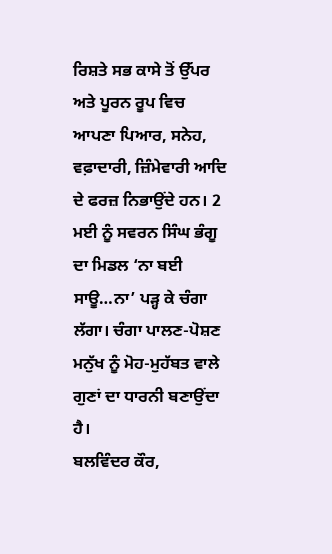ਰਿਸ਼ਤੇ ਸਭ ਕਾਸੇ ਤੋਂ ਉੱਪਰ ਅਤੇ ਪੂਰਨ ਰੂਪ ਵਿਚ ਆਪਣਾ ਪਿਆਰ, ਸਨੇਹ, ਵਫ਼ਾਦਾਰੀ, ਜ਼ਿੰਮੇਵਾਰੀ ਆਦਿ ਦੇ ਫਰਜ਼ ਨਿਭਾਉਂਦੇ ਹਨ। 2 ਮਈ ਨੂੰ ਸਵਰਨ ਸਿੰਘ ਭੰਗੂ ਦਾ ਮਿਡਲ ‘ਨਾ ਬਈ ਸਾਊ…ਨਾ’ ਪੜ੍ਹ ਕੇ ਚੰਗਾ ਲੱਗਾ। ਚੰਗਾ ਪਾਲਣ-ਪੋਸ਼ਣ ਮਨੁੱਖ ਨੂੰ ਮੋਹ-ਮੁਹੱਬਤ ਵਾਲੇ ਗੁਣਾਂ ਦਾ ਧਾਰਨੀ ਬਣਾਉਂਦਾ ਹੈ।
ਬਲਵਿੰਦਰ ਕੌਰ,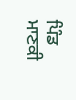ਪਿੰਡ ਮਾਣਕੀ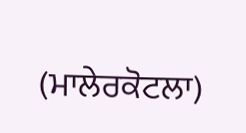(ਮਾਲੇਰਕੋਟਲਾ)